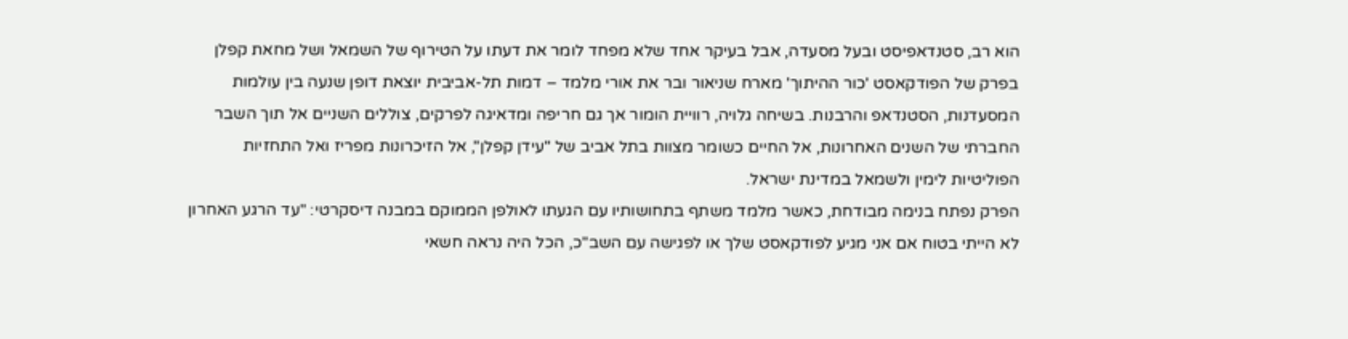הוא רב, סטנדאפיסט ובעל מסעדה, אבל בעיקר אחד שלא מפחד לומר את דעתו על הטירוף של השמאל ושל מחאת קפלן
בפרק של הפודקאסט 'כור ההיתוך' מארח שניאור ובר את אורי מלמד – דמות תל-אביבית יוצאת דופן שנעה בין עולמות המסעדנות, הסטנדאפ והרבנות. בשיחה גלויה, רוויית הומור אך גם חריפה ומדאיגה לפרקים, צוללים השניים אל תוך השבר החברתי של השנים האחרונות, אל החיים כשומר מצוות בתל אביב של "עידן קפלן", אל הזיכרונות מפריז ואל התחזיות הפוליטיות לימין ולשמאל במדינת ישראל.
הפרק נפתח בנימה מבודחת, כאשר מלמד משתף בתחושותיו עם הגעתו לאולפן הממוקם במבנה דיסקרטי: "עד הרגע האחרון לא הייתי בטוח אם אני מגיע לפודקאסט שלך או לפגישה עם השב"כ, הכל היה נראה חשאי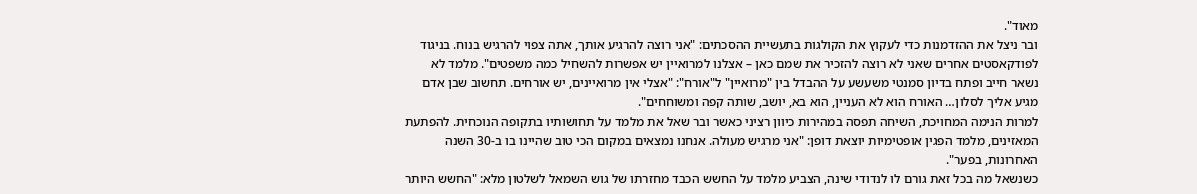מאוד".
ובר ניצל את ההזדמנות כדי לעקוץ את הקולגות בתעשיית ההסכתים: "אני רוצה להרגיע אותך, אתה צפוי להרגיש בנוח. בניגוד לפודקאסטים אחרים שאני לא רוצה להזכיר את שמם כאן – אצלנו למרואיין יש אפשרות להשחיל כמה משפטים". מלמד לא נשאר חייב ופתח בדיון סמנטי משעשע על ההבדל בין "מרואיין" ל"אורח": "אצלי אין מרואיינים, יש אורחים. תחשוב שבן אדם מגיע אליך לסלון… האורח הוא לא העניין, הוא בא, יושב, שותה קפה ומשוחחים".
למרות הנימה המחויכת, השיחה תפסה במהירות כיוון רציני כאשר ובר שאל את מלמד על תחושותיו בתקופה הנוכחית. להפתעת המאזינים, מלמד הפגין אופטימיות יוצאת דופן: "אני מרגיש מעולה. אנחנו נמצאים במקום הכי טוב שהיינו בו ב-30 השנה האחרונות, בפער".
כשנשאל מה בכל זאת גורם לו לנדודי שינה, הצביע מלמד על החשש הכבד מחזרתו של גוש השמאל לשלטון מלא: "החשש היותר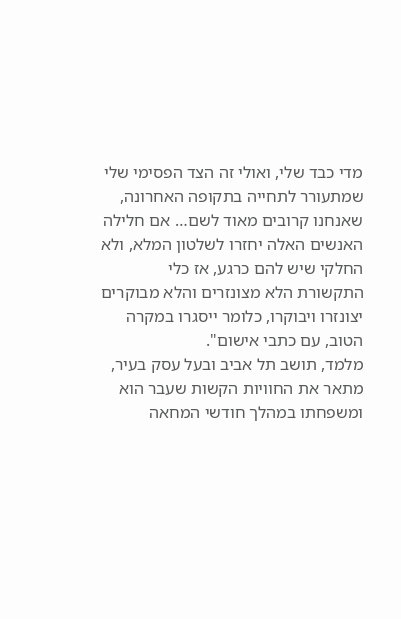מדי כבד שלי, ואולי זה הצד הפסימי שלי שמתעורר לתחייה בתקופה האחרונה, שאנחנו קרובים מאוד לשם… אם חלילה האנשים האלה יחזרו לשלטון המלא, ולא החלקי שיש להם כרגע, אז כלי התקשורת הלא מצונזרים והלא מבוקרים יצונזרו ויבוקרו, כלומר ייסגרו במקרה הטוב, עם כתבי אישום".
מלמד, תושב תל אביב ובעל עסק בעיר, מתאר את החוויות הקשות שעבר הוא ומשפחתו במהלך חודשי המחאה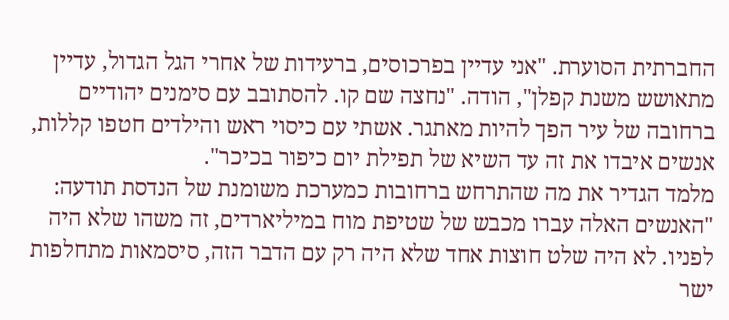החברתית הסוערת. "אני עדיין בפרכוסים, ברעידות של אחרי הגל הגדול, עדיין מתאושש משנת קפלן", הודה. "נחצה שם קו. להסתובב עם סימנים יהודיים ברחובה של עיר הפך להיות מאתגר. אשתי עם כיסוי ראש והילדים חטפו קללות, אנשים איבדו את זה עד השיא של תפילת יום כיפור בכיכר".
מלמד הגדיר את מה שהתרחש ברחובות כמערכת משומנת של הנדסת תודעה: "האנשים האלה עברו מכבש של שטיפת מוח במיליארדים, זה משהו שלא היה לפניו. לא היה שלט חוצות אחד שלא היה רק עם הדבר הזה, סיסמאות מתחלפות ישר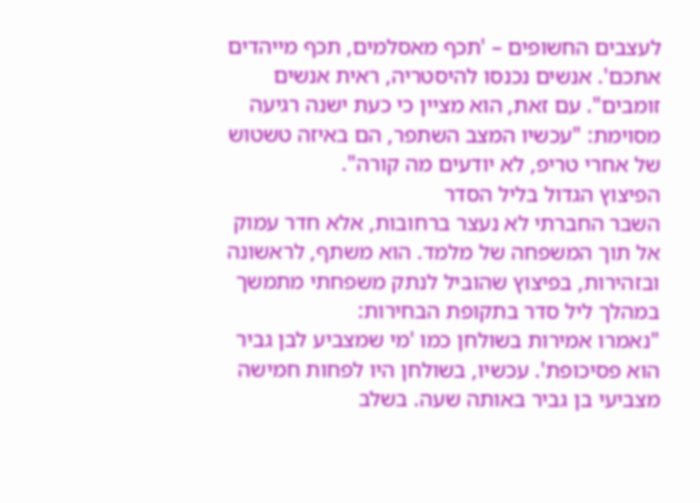לעצבים החשופים – 'תכף מאסלמים, תכף מייהדים אתכם'. אנשים נכנסו להיסטריה, ראית אנשים זומבים". עם זאת, הוא מציין כי כעת ישנה רגיעה מסוימת: "עכשיו המצב השתפר, הם באיזה טשטוש של אחרי טריפ, לא יודעים מה קורה".
הפיצוץ הגדול בליל הסדר
השבר החברתי לא נעצר ברחובות, אלא חדר עמוק אל תוך המשפחה של מלמד. הוא משתף, לראשונה ובזהירות, בפיצוץ שהוביל לנתק משפחתי מתמשך במהלך ליל סדר בתקופת הבחירות:
"נאמרו אמירות בשולחן כמו 'מי שמצביע לבן גביר הוא פסיכופת'. עכשיו, בשולחן היו לפחות חמישה מצביעי בן גביר באותה שעה. בשלב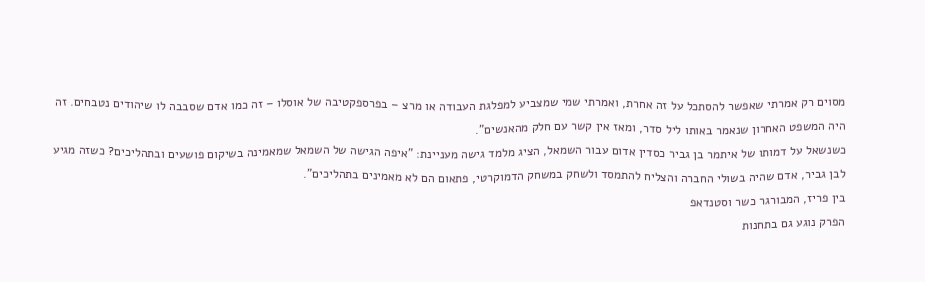מסוים רק אמרתי שאפשר להסתכל על זה אחרת, ואמרתי שמי שמצביע למפלגת העבודה או מרצ – בפרספקטיבה של אוסלו – זה כמו אדם שסבבה לו שיהודים נטבחים. זה היה המשפט האחרון שנאמר באותו ליל סדר, ומאז אין קשר עם חלק מהאנשים".
כשנשאל על דמותו של איתמר בן גביר כסדין אדום עבור השמאל, הציג מלמד גישה מעניינת: "איפה הגישה של השמאל שמאמינה בשיקום פושעים ובתהליכים? כשזה מגיע לבן גביר, אדם שהיה בשולי החברה והצליח להתמסד ולשחק במשחק הדמוקרטי, פתאום הם לא מאמינים בתהליכים".
בין פריז, המבורגר כשר וסטנדאפ
הפרק נוגע גם בתחנות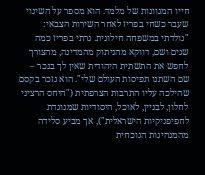חייו המגוונות של מלמד. הוא מספר על השינוי שעבר כשחי בפריז לאחר השירות הצבאי: "נולדתי במשפחה חילונית. גרתי בפריז כמה שנים ושם, דווקא מהניתוק מהמדינה, מהצורך לחפש את התשתית היהודית שאין לך בנכר – שם השתנו תפיסות העולם שלי". הוא נזכר בקסם שהילכה עליו התרבות הצרפתית ("היחס הרציני לחלון, לבניין, לאוכל, היסודיות שמנוגדת לחפיפניקיות הישראלית"), אך מביע סלידה מהמנהיגות הנוכחית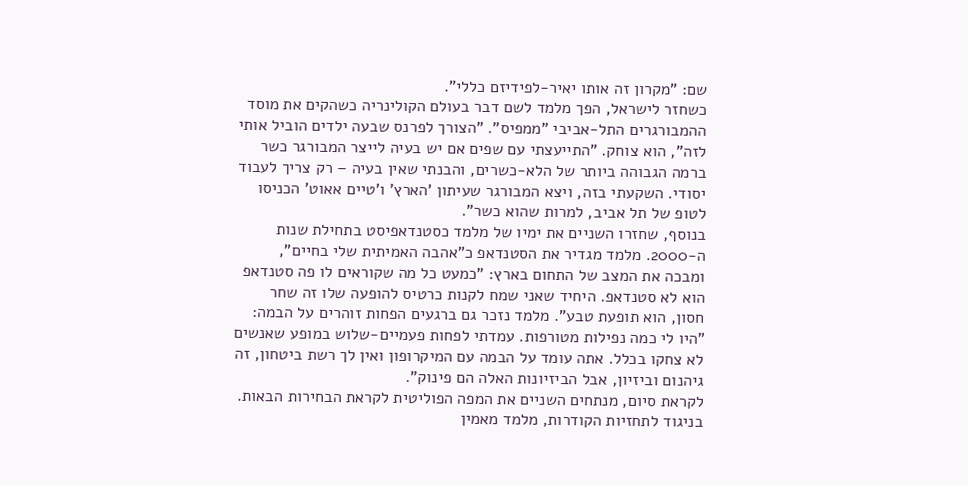שם: "מקרון זה אותו יאיר-לפידיזם כללי".
כשחזר לישראל, הפך מלמד לשם דבר בעולם הקולינריה כשהקים את מוסד ההמבורגרים התל-אביבי "ממפיס". "הצורך לפרנס שבעה ילדים הוביל אותי לזה", הוא צוחק. "התייעצתי עם שפים אם יש בעיה לייצר המבורגר כשר ברמה הגבוהה ביותר של הלא-כשרים, והבנתי שאין בעיה – רק צריך לעבוד יסודי. השקעתי בזה, ויצא המבורגר שעיתון 'הארץ' ו'טיים אאוט' הכניסו לטופ של תל אביב, למרות שהוא כשר".
בנוסף, שחזרו השניים את ימיו של מלמד כסטנדאפיסט בתחילת שנות ה-2000. מלמד מגדיר את הסטנדאפ כ"אהבה האמיתית שלי בחיים", ומבכה את המצב של התחום בארץ: "כמעט כל מה שקוראים לו פה סטנדאפ הוא לא סטנדאפ. היחיד שאני שמח לקנות כרטיס להופעה שלו זה שחר חסון, הוא תופעת טבע". מלמד נזכר גם ברגעים הפחות זוהרים על הבמה: "היו לי כמה נפילות מטורפות. עמדתי לפחות פעמיים-שלוש במופע שאנשים לא צחקו בכלל. אתה עומד על הבמה עם המיקרופון ואין לך רשת ביטחון, זה גיהנום וביזיון, אבל הביזיונות האלה הם פינוק".
לקראת סיום, מנתחים השניים את המפה הפוליטית לקראת הבחירות הבאות. בניגוד לתחזיות הקודרות, מלמד מאמין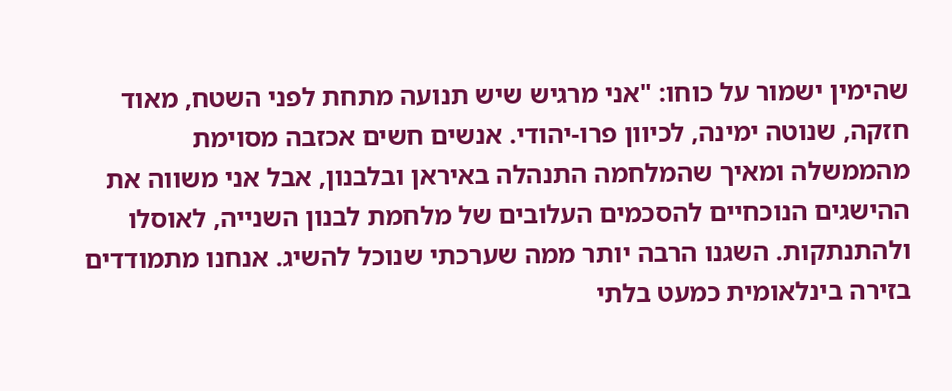שהימין ישמור על כוחו: "אני מרגיש שיש תנועה מתחת לפני השטח, מאוד חזקה, שנוטה ימינה, לכיוון פרו-יהודי. אנשים חשים אכזבה מסוימת מהממשלה ומאיך שהמלחמה התנהלה באיראן ובלבנון, אבל אני משווה את ההישגים הנוכחיים להסכמים העלובים של מלחמת לבנון השנייה, לאוסלו ולהתנתקות. השגנו הרבה יותר ממה שערכתי שנוכל להשיג. אנחנו מתמודדים בזירה בינלאומית כמעט בלתי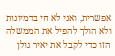אפשרית, ואני לא חי בדמיונות ולא הולך להפיל את הממשלה הזו כדי לקבל את יאיר גולן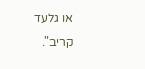או גלעד קריב".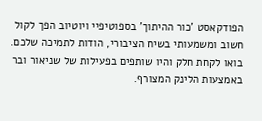הפודקאסט 'כור ההיתוך' בספוטיפיי ויוטיוב הפך לקול חשוב ומשמעותי בשיח הציבורי, הודות לתמיכה שלכם. בואו לקחת חלק והיו שותפים בפעילות של שניאור ובר באמצעות הלינק המצורף.